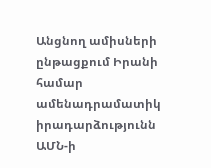Անցնող ամիսների ընթացքում Իրանի համար ամենադրամատիկ իրադարձությունն ԱՄՆ-ի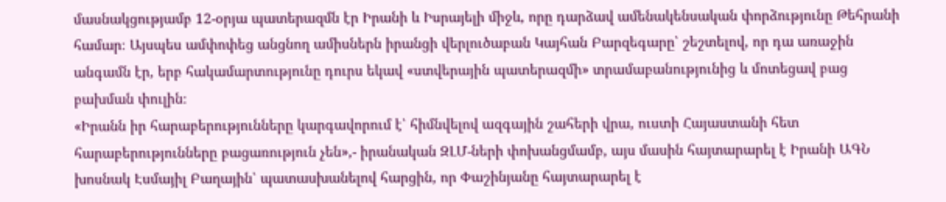մասնակցությամբ 12-օրյա պատերազմն էր Իրանի և Իսրայելի միջև, որը դարձավ ամենակենսական փորձությունը Թեհրանի համար։ Այսպես ամփոփեց անցնող ամիսներն իրանցի վերլուծաբան Կայհան Բարզեգարը՝ շեշտելով, որ դա առաջին անգամն էր, երբ հակամարտությունը դուրս եկավ «ստվերային պատերազմի» տրամաբանությունից և մոտեցավ բաց բախման փուլին։
«Իրանն իր հարաբերությունները կարգավորում է՝ հիմնվելով ազգային շահերի վրա, ուստի Հայաստանի հետ հարաբերությունները բացառություն չեն»,- իրանական ԶԼՄ-ների փոխանցմամբ, այս մասին հայտարարել է Իրանի ԱԳՆ խոսնակ Էսմայիլ Բաղային՝ պատասխանելով հարցին, որ Փաշինյանը հայտարարել է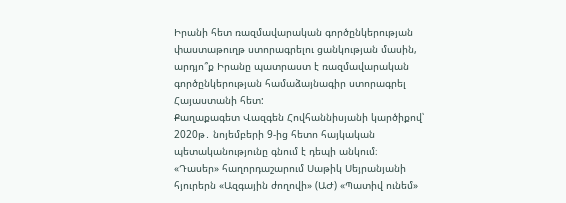Իրանի հետ ռազմավարական գործընկերության փաստաթուղթ ստորագրելու ցանկության մասին, արդյո՞ք Իրանը պատրաստ է ռազմավարական գործընկերության համաձայնագիր ստորագրել Հայաստանի հետ:
Քաղաքագետ Վազգեն Հովհաննիսյանի կարծիքով՝ 2020թ․ նոյեմբերի 9-ից հետո հայկական պետականությունը գնում է դեպի անկում։
«Դասեր» հաղորդաշարում Սաթիկ Սեյրանյանի հյուրերն «Ազգային ժողովի» (ԱԺ) «Պատիվ ունեմ»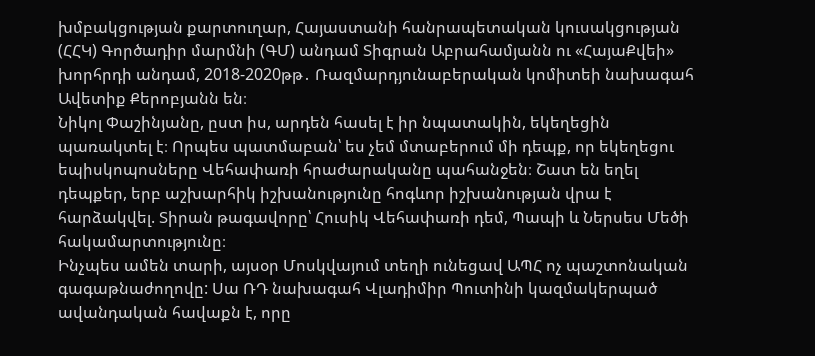խմբակցության քարտուղար, Հայաստանի հանրապետական կուսակցության (ՀՀԿ) Գործադիր մարմնի (ԳՄ) անդամ Տիգրան Աբրահամյանն ու «ՀայաՔվեի» խորհրդի անդամ, 2018-2020թթ․ Ռազմարդյունաբերական կոմիտեի նախագահ Ավետիք Քերոբյանն են։
Նիկոլ Փաշինյանը, ըստ իս, արդեն հասել է իր նպատակին, եկեղեցին պառակտել է։ Որպես պատմաբան՝ ես չեմ մտաբերում մի դեպք, որ եկեղեցու եպիսկոպոսները Վեհափառի հրաժարականը պահանջեն։ Շատ են եղել դեպքեր, երբ աշխարհիկ իշխանությունը հոգևոր իշխանության վրա է հարձակվել. Տիրան թագավորը՝ Հուսիկ Վեհափառի դեմ, Պապի և Ներսես Մեծի հակամարտությունը։
Ինչպես ամեն տարի, այսօր Մոսկվայում տեղի ունեցավ ԱՊՀ ոչ պաշտոնական գագաթնաժողովը: Սա ՌԴ նախագահ Վլադիմիր Պուտինի կազմակերպած ավանդական հավաքն է, որը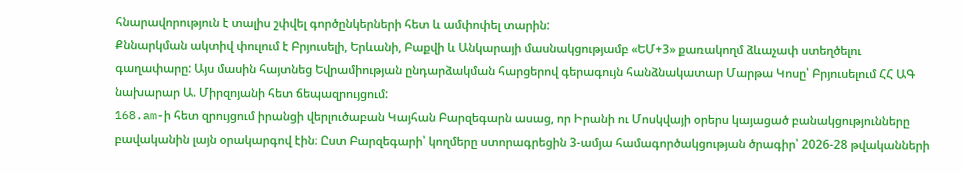հնարավորություն է տալիս շփվել գործընկերների հետ և ամփոփել տարին:
Քննարկման ակտիվ փուլում է Բրյուսելի, Երևանի, Բաքվի և Անկարայի մասնակցությամբ «ԵՄ+3» քառակողմ ձևաչափ ստեղծելու գաղափարը: Այս մասին հայտնեց Եվրամիության ընդարձակման հարցերով գերագույն հանձնակատար Մարթա Կոսը՝ Բրյուսելում ՀՀ ԱԳ նախարար Ա. Միրզոյանի հետ ճեպազրույցում:
168.am-ի հետ զրույցում իրանցի վերլուծաբան Կայհան Բարզեգարն ասաց, որ Իրանի ու Մոսկվայի օրերս կայացած բանակցությունները բավականին լայն օրակարգով էին։ Ըստ Բարզեգարի՝ կողմերը ստորագրեցին 3-ամյա համագործակցության ծրագիր՝ 2026-28 թվականների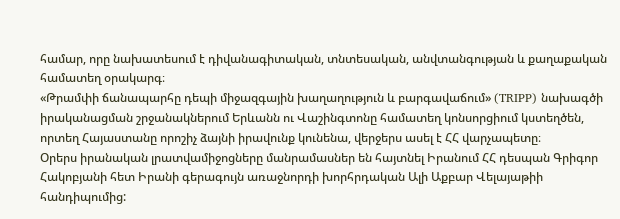համար, որը նախատեսում է դիվանագիտական, տնտեսական, անվտանգության և քաղաքական համատեղ օրակարգ։
«Թրամփի ճանապարհը դեպի միջազգային խաղաղություն և բարգավաճում» (TRIPP) նախագծի իրականացման շրջանակներում Երևանն ու Վաշինգտոնը համատեղ կոնսորցիում կստեղծեն, որտեղ Հայաստանը որոշիչ ձայնի իրավունք կունենա, վերջերս ասել է ՀՀ վարչապետը։
Օրերս իրանական լրատվամիջոցները մանրամասներ են հայտնել Իրանում ՀՀ դեսպան Գրիգոր Հակոբյանի հետ Իրանի գերագույն առաջնորդի խորհրդական Ալի Աքբար Վելայաթիի հանդիպումից: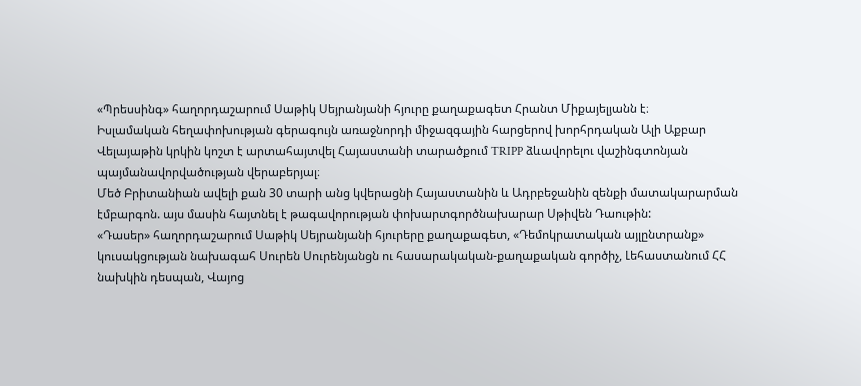«Պրեսսինգ» հաղորդաշարում Սաթիկ Սեյրանյանի հյուրը քաղաքագետ Հրանտ Միքայելյանն է։
Իսլամական հեղափոխության գերագույն առաջնորդի միջազգային հարցերով խորհրդական Ալի Աքբար Վելայաթին կրկին կոշտ է արտահայտվել Հայաստանի տարածքում TRIPP ձևավորելու վաշինգտոնյան պայմանավորվածության վերաբերյալ։
Մեծ Բրիտանիան ավելի քան 30 տարի անց կվերացնի Հայաստանին և Ադրբեջանին զենքի մատակարարման էմբարգոն. այս մասին հայտնել է թագավորության փոխարտգործնախարար Սթիվեն Դաութին:
«Դասեր» հաղորդաշարում Սաթիկ Սեյրանյանի հյուրերը քաղաքագետ, «Դեմոկրատական այլընտրանք» կուսակցության նախագահ Սուրեն Սուրենյանցն ու հասարակական-քաղաքական գործիչ, Լեհաստանում ՀՀ նախկին դեսպան, Վայոց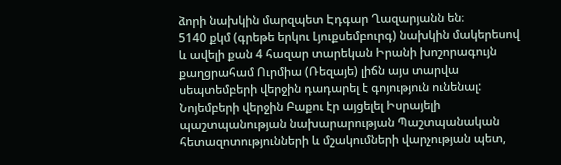ձորի նախկին մարզպետ Էդգար Ղազարյանն են։
5140 քկմ (գրեթե երկու Լյուքսեմբուրգ) նախկին մակերեսով և ավելի քան 4 հազար տարեկան Իրանի խոշորագույն քաղցրահամ Ուրմիա (Ռեզայե) լիճն այս տարվա սեպտեմբերի վերջին դադարել է գոյություն ունենալ:
Նոյեմբերի վերջին Բաքու էր այցելել Իսրայելի պաշտպանության նախարարության Պաշտպանական հետազոտությունների և մշակումների վարչության պետ,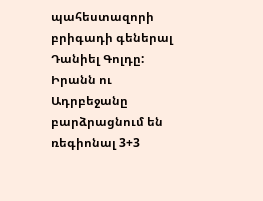պահեստազորի բրիգադի գեներալ Դանիել Գոլդը:
Իրանն ու Ադրբեջանը բարձրացնում են ռեգիոնալ 3+3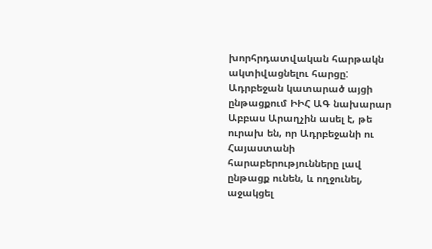խորհրդատվական հարթակն ակտիվացնելու հարցը: Ադրբեջան կատարած այցի ընթացքում ԻԻՀ ԱԳ նախարար Աբբաս Արաղչին ասել է, թե ուրախ են, որ Ադրբեջանի ու Հայաստանի հարաբերությունները լավ ընթացք ունեն, և ողջունել, աջակցել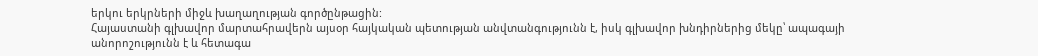երկու երկրների միջև խաղաղության գործընթացին:
Հայաստանի գլխավոր մարտահրավերն այսօր հայկական պետության անվտանգությունն է, իսկ գլխավոր խնդիրներից մեկը՝ ապագայի անորոշությունն է և հետագա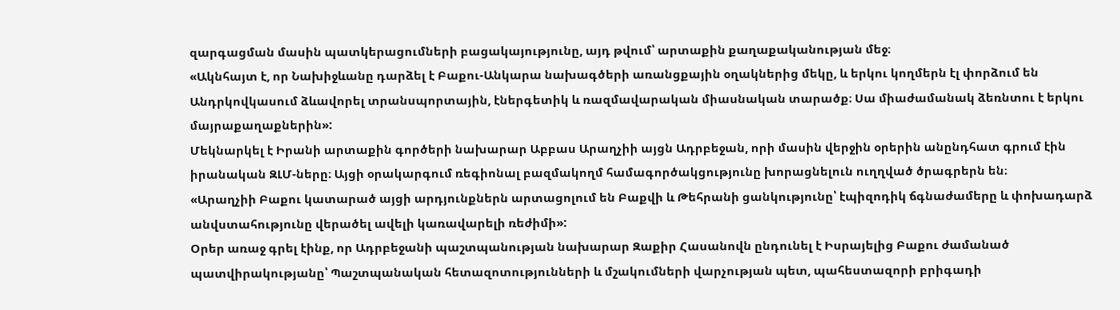զարգացման մասին պատկերացումների բացակայությունը, այդ թվում՝ արտաքին քաղաքականության մեջ։
«Ակնհայտ է, որ Նախիջևանը դարձել է Բաքու-Անկարա նախագծերի առանցքային օղակներից մեկը, և երկու կողմերն էլ փորձում են Անդրկովկասում ձևավորել տրանսպորտային, էներգետիկ և ռազմավարական միասնական տարածք։ Սա միաժամանակ ձեռնտու է երկու մայրաքաղաքներին»:
Մեկնարկել է Իրանի արտաքին գործերի նախարար Աբբաս Արաղչիի այցն Ադրբեջան, որի մասին վերջին օրերին անընդհատ գրում էին իրանական ԶԼՄ-ները։ Այցի օրակարգում ռեգիոնալ բազմակողմ համագործակցությունը խորացնելուն ուղղված ծրագրերն են։
«Արաղչիի Բաքու կատարած այցի արդյունքներն արտացոլում են Բաքվի և Թեհրանի ցանկությունը՝ էպիզոդիկ ճգնաժամերը և փոխադարձ անվստահությունը վերածել ավելի կառավարելի ռեժիմի»:
Օրեր առաջ գրել էինք, որ Ադրբեջանի պաշտպանության նախարար Զաքիր Հասանովն ընդունել է Իսրայելից Բաքու ժամանած պատվիրակությանը՝ Պաշտպանական հետազոտությունների և մշակումների վարչության պետ, պահեստազորի բրիգադի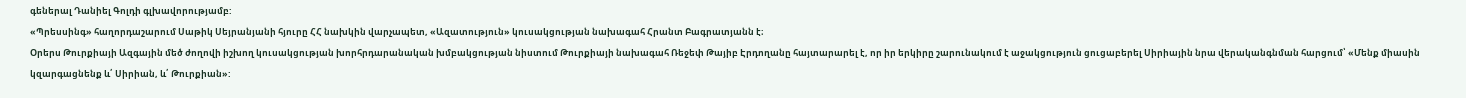գեներալ Դանիել Գոլդի գլխավորությամբ:
«Պրեսսինգ» հաղորդաշարում Սաթիկ Սեյրանյանի հյուրը ՀՀ նախկին վարչապետ, «Ազատություն» կուսակցության նախագահ Հրանտ Բագրատյանն է։
Օրերս Թուրքիայի Ազգային մեծ ժողովի իշխող կուսակցության խորհրդարանական խմբակցության նիստում Թուրքիայի նախագահ Ռեջեփ Թայիբ Էրդողանը հայտարարել է, որ իր երկիրը շարունակում է աջակցություն ցուցաբերել Սիրիային նրա վերականգնման հարցում՝ «Մենք միասին կզարգացնենք և՛ Սիրիան, և՛ Թուրքիան»: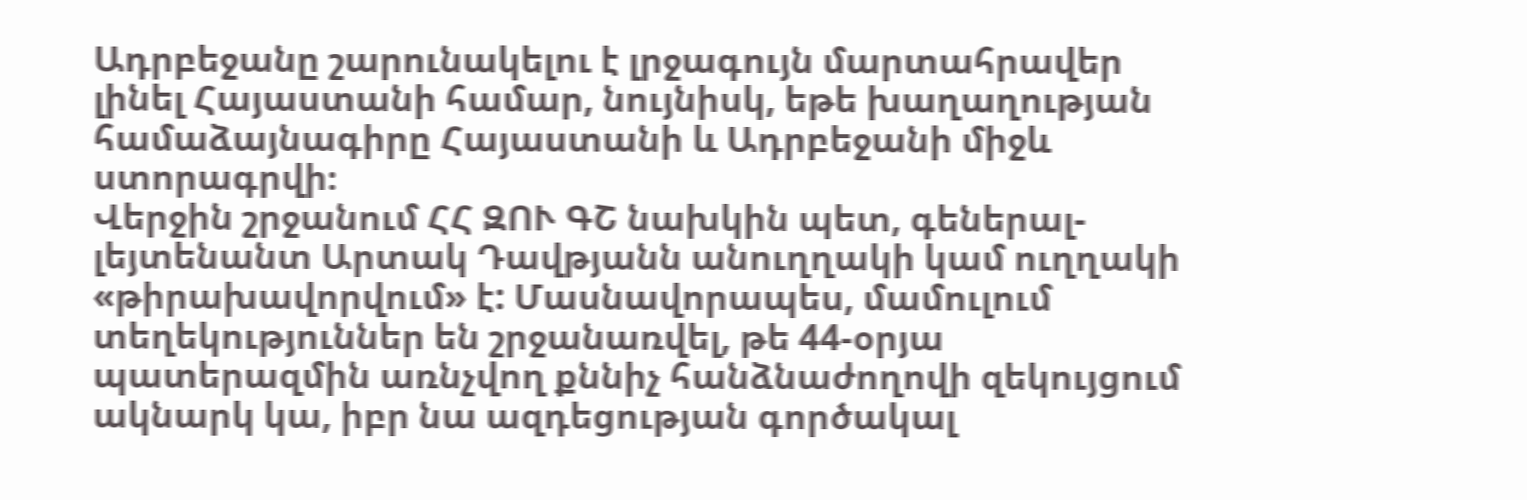Ադրբեջանը շարունակելու է լրջագույն մարտահրավեր լինել Հայաստանի համար, նույնիսկ, եթե խաղաղության համաձայնագիրը Հայաստանի և Ադրբեջանի միջև ստորագրվի։
Վերջին շրջանում ՀՀ ԶՈՒ ԳՇ նախկին պետ, գեներալ-լեյտենանտ Արտակ Դավթյանն անուղղակի կամ ուղղակի «թիրախավորվում» է: Մասնավորապես, մամուլում տեղեկություններ են շրջանառվել, թե 44-օրյա պատերազմին առնչվող քննիչ հանձնաժողովի զեկույցում ակնարկ կա, իբր նա ազդեցության գործակալ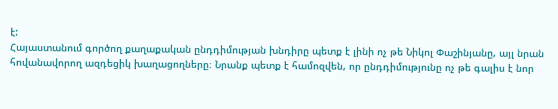է:
Հայաստանում գործող քաղաքական ընդդիմության խնդիրը պետք է լինի ոչ թե Նիկոլ Փաշինյանը, այլ նրան հովանավորող ազդեցիկ խաղացողները։ Նրանք պետք է համոզվեն, որ ընդդիմությունը ոչ թե գալիս է նոր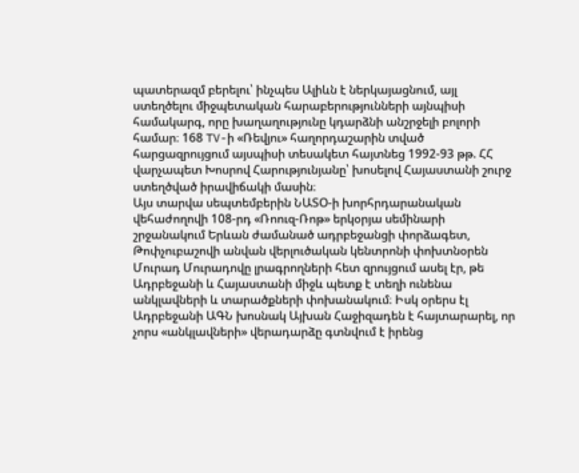պատերազմ բերելու՝ ինչպես Ալիևն է ներկայացնում, այլ ստեղծելու միջպետական հարաբերությունների այնպիսի համակարգ, որը խաղաղությունը կդարձնի անշրջելի բոլորի համար։ 168 TV-ի «Ռեվյու» հաղորդաշարին տված հարցազրույցում այսպիսի տեսակետ հայտնեց 1992-93 թթ. ՀՀ վարչապետ Խոսրով Հարությունյանը՝ խոսելով Հայաստանի շուրջ ստեղծված իրավիճակի մասին։
Այս տարվա սեպտեմբերին ՆԱՏՕ-ի խորհրդարանական վեհաժողովի 108-րդ «Ռոուզ-Ռոթ» երկօրյա սեմինարի շրջանակում Երևան ժամանած ադրբեջանցի փորձագետ, Թոփչուբաշովի անվան վերլուծական կենտրոնի փոխտնօրեն Մուրադ Մուրադովը լրագրողների հետ զրույցում ասել էր, թե Ադրբեջանի և Հայաստանի միջև պետք է տեղի ունենա անկլավների և տարածքների փոխանակում։ Իսկ օրերս էլ Ադրբեջանի ԱԳՆ խոսնակ Այխան Հաջիզադեն է հայտարարել, որ չորս «անկլավների» վերադարձը գտնվում է իրենց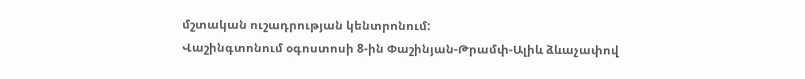մշտական ուշադրության կենտրոնում:
Վաշինգտոնում օգոստոսի 8-ին Փաշինյան-Թրամփ-Ալիև ձևաչափով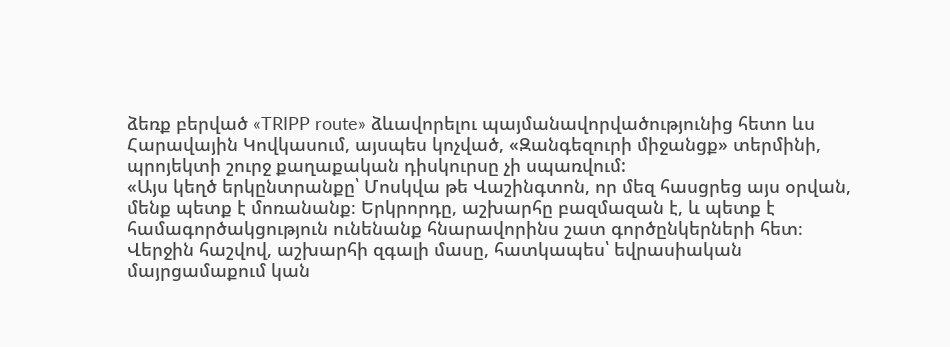ձեռք բերված «TRIPP route» ձևավորելու պայմանավորվածությունից հետո ևս Հարավային Կովկասում, այսպես կոչված, «Զանգեզուրի միջանցք» տերմինի, պրոյեկտի շուրջ քաղաքական դիսկուրսը չի սպառվում:
«Այս կեղծ երկընտրանքը՝ Մոսկվա թե Վաշինգտոն, որ մեզ հասցրեց այս օրվան, մենք պետք է մոռանանք։ Երկրորդը, աշխարհը բազմազան է, և պետք է համագործակցություն ունենանք հնարավորինս շատ գործընկերների հետ։ Վերջին հաշվով, աշխարհի զգալի մասը, հատկապես՝ եվրասիական մայրցամաքում կան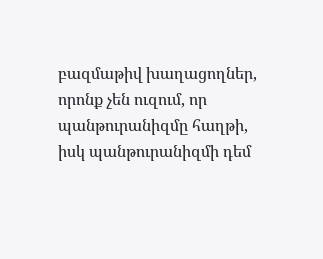բազմաթիվ խաղացողներ, որոնք չեն ուզում, որ պանթուրանիզմը հաղթի, իսկ պանթուրանիզմի դեմ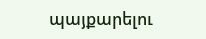պայքարելու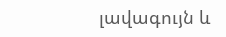լավագույն և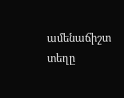ամենաճիշտ տեղը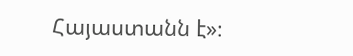Հայաստանն է»։